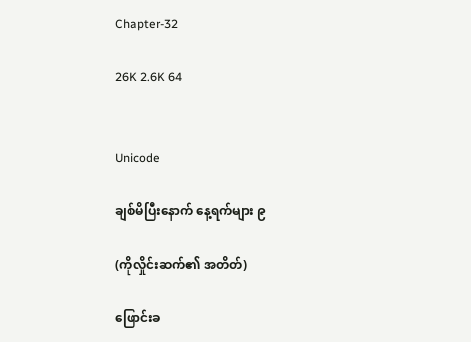Chapter-32

26K 2.6K 64


Unicode

ချစ်မိပြီးနောက် နေ့ရက်များ ၉

(ကိုလှိုင်းဆက်၏ အတိတ်)

ဖြောင်းခ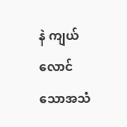နဲ ကျယ်လောင်သောအသံ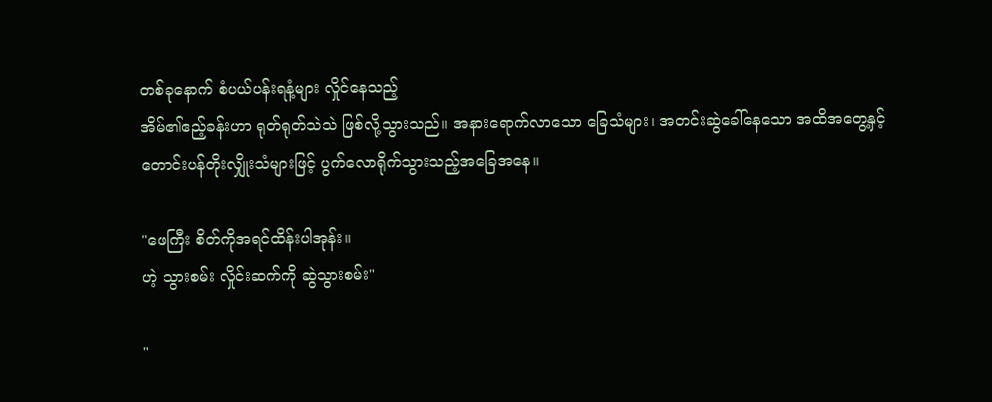တစ်ခုနောက် စံပယ်ပန်းရနံ့များ လှိုင်နေသည့်
အိမ်၏ဧည့်ခန်းဟာ ရုတ်ရုတ်သဲသဲ ဖြစ်လို့သွားသည်။ အနားရောက်လာသော ခြေသံများ၊ အတင်းဆွဲခေါ်နေသော အထိအတွေ့နှင့်
တောင်းပန်တိုးလျှိုးသံများဖြင့် ပွက်လောရိုက်သွားသည့်အခြေအနေ။

"ဖေကြီး စိတ်ကိုအရင်ထိန်းပါအုန်း။
ဟဲ့ သွားစမ်း လှိုင်းဆက်ကို ဆွဲသွားစမ်း"

"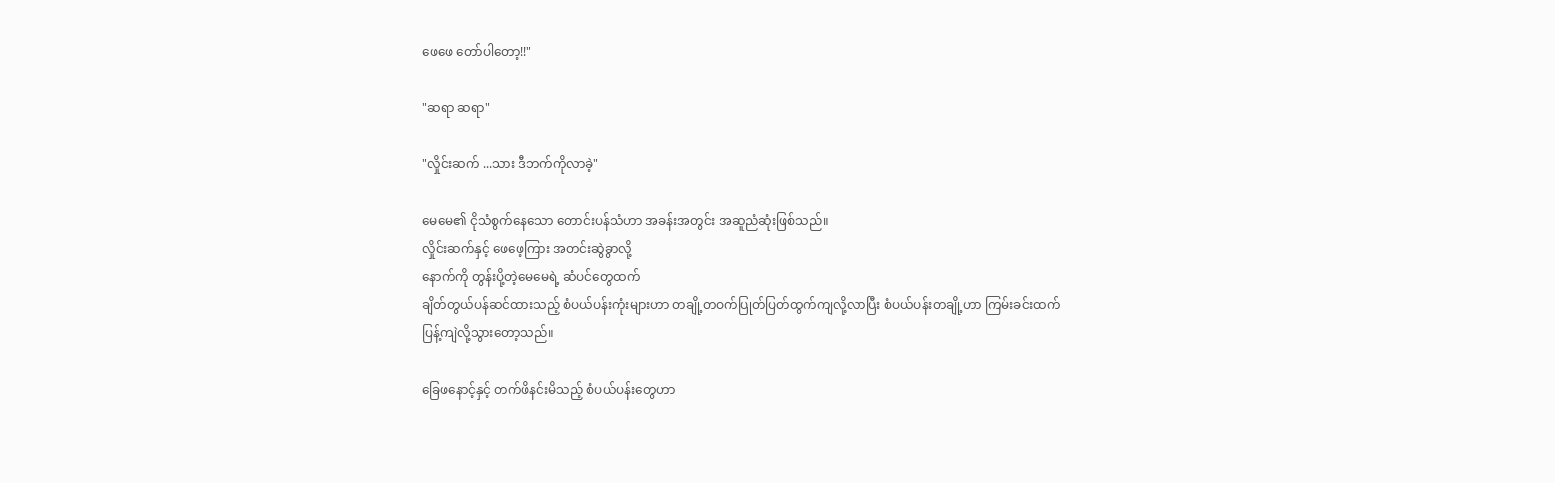ဖေဖေ တော်ပါတော့!!"

"ဆရာ ဆရာ"

"လှိုင်းဆက် ...သား ဒီဘက်ကိုလာခဲ့"

မေမေ၏ ငိုသံစွက်နေသော တောင်းပန်သံဟာ အခန်းအတွင်း အဆူညံဆုံးဖြစ်သည်။
လှိုင်းဆက်နှင့် ဖေဖေ့ကြား အတင်းဆွဲခွာလို့
နောက်ကို တွန်းပို့တဲ့မေမေရဲ့ ဆံပင်တွေထက်
ချိတ်တွယ်ပန်ဆင်ထားသည့် စံပယ်ပန်းကုံးများဟာ တချို့တဝက်ပြုတ်ပြတ်ထွက်ကျလို့လာပြီး စံပယ်ပန်းတချို့ဟာ ကြမ်းခင်းထက်
ပြန့်ကျဲလို့သွားတော့သည်။

ခြေ‌ဖနောင့်နှင့် တက်ဖိနင်းမိသည့် စံပယ်ပန်းတွေဟာ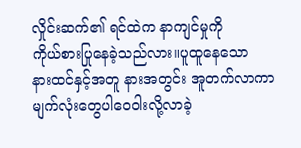လှိုင်းဆက်၏ ရင်ထဲက နာကျင်မှုကို
ကိုယ်စားပြုနေခဲ့သည်လား။ပူထူနေသော
နားထင်နှင့်အတူ နားအတွင်း အူတက်လာကာ မျက်လုံးတွေပါဝေဝါးလို့လာခဲ့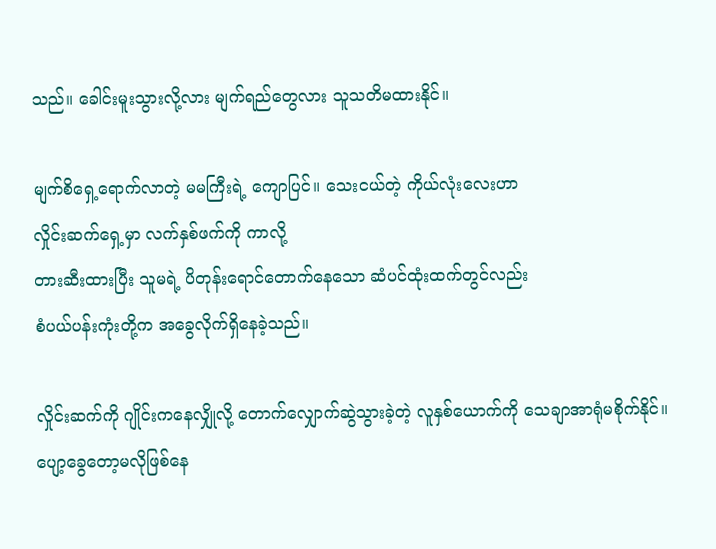သည်။ ခေါင်းမူးသွားလို့လား မျက်ရည်တွေလား သူသတိမထားနိုင်။

မျက်စိရှေ့ရောက်လာတဲ့ မမကြီးရဲ့ ကျောပြင်။ သေးငယ်တဲ့ ကိုယ်လုံးလေးဟာ
လှိုင်းဆက်ရှေ့မှာ လက်နှစ်ဖက်ကို ကာလို့
တားဆီးထားပြီး သူမရဲ့ ပိတုန်းရောင်တောက်နေသော ဆံပင်ထုံးထက်တွင်လည်း
စံပယ်ပန်းကုံးတို့က အခွေလိုက်ရှိနေခဲ့သည်။

လှိုင်းဆက်ကို ဂျိုင်းကနေလျှိုလို့ တောက်လျှောက်ဆွဲသွားခဲ့တဲ့ လူနှစ်ယောက်ကို သေချာအာရုံမစိုက်နိုင်။ ပျော့ခွေတော့မလိုဖြစ်နေ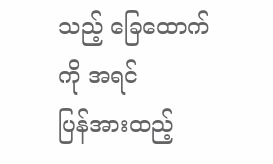သည့် ခြေထောက်ကို အရင်
ပြန်အားထည့်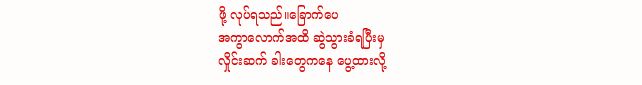ဖို့ လုပ်ရသည်။ခြောက်ပေ
အကွာလောက်အထိ ဆွဲသွားခံရပြီးမှ
လှိုင်းဆက် ခါးတွေကနေ ပွေ့ထားလို့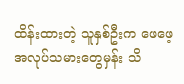ထိန်းထားတဲ့ သူနှစ်ဦးက ဖေဖေ့ အလုပ်သမားတွေမှန်း သိ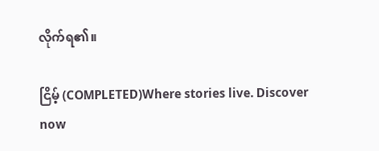လိုက်ရ၏။

ငြိမ့် (COMPLETED)Where stories live. Discover now